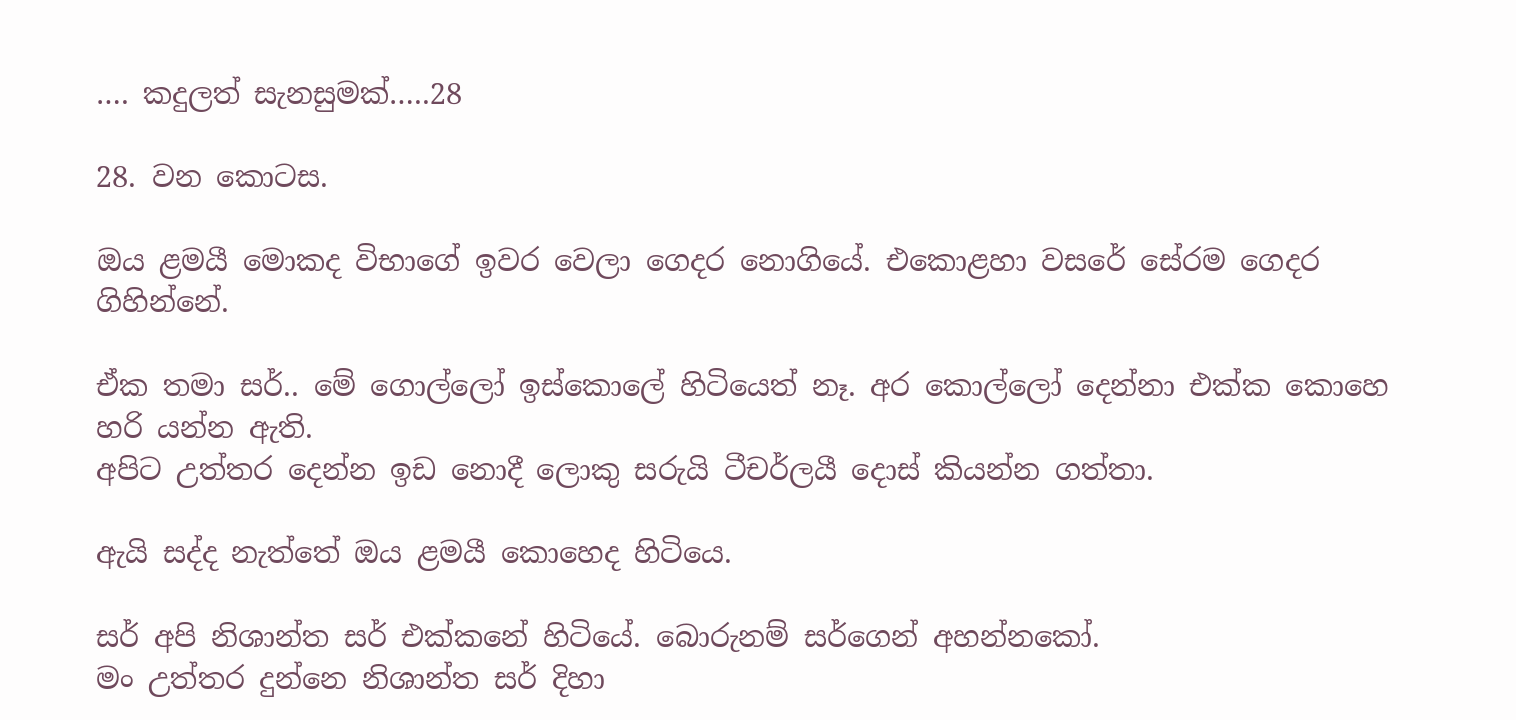…. කදුලත් සැනසුමක්…..28

28. වන කොටස.

ඔය ළමයී මොකද විභාගේ ඉවර වෙලා ගෙදර නොගියේ. එකොළහා වසරේ සේරම ගෙදර ගිහින්නේ.

ඒක තමා සර්.. මේ ගොල්ලෝ ඉස්කොලේ හිටියෙත් නෑ. අර කොල්ලෝ දෙන්නා එක්ක කොහෙ හරි යන්න ඇති.
අපිට උත්තර දෙන්න ඉඩ නොදී ලොකු සරුයි ටීචර්ලයී දොස් කියන්න ගත්තා.

ඇයි සද්ද නැත්තේ ඔය ළමයී කොහෙද හිටියෙ.

සර් අපි නිශාන්ත සර් එක්කනේ හිටියේ. බොරුනම් සර්ගෙන් අහන්නකෝ.
මං උත්තර දුන්නෙ නිශාන්ත සර් දිහා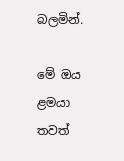බලමින්.

මේ ඔය ළමයා තවත්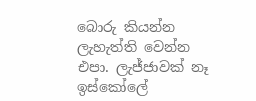බොරු කියන්න ලැහැත්ති වෙන්න එපා. ලැජ්ජාවක් නෑ ඉස්කෝලේ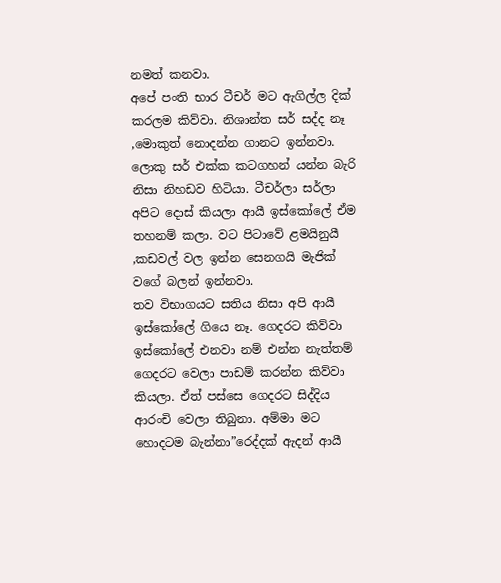නමත් කනවා.
අපේ පංති භාර ටීචර් මට ඇගිල්ල දික් කරලම කිව්වා. නිශාන්ත සර් සද්ද නෑ ,මොකුත් නොදන්න ගානට ඉන්නවා. ලොකු සර් එක්ක කටගහන් යන්න බැරි නිසා නිහඩව හිටියා. ටීචර්ලා සර්ලා අපිට දොස් කියලා ආයී ඉස්කෝලේ ඒම තහනම් කලා. වට පිටාවේ ළමයිනුයී ,කඩවල් වල ඉන්න සෙනගයි මැජික් වගේ බලන් ඉන්නවා.
තව විභාගයට සතිය නිසා අපි ආයී ඉස්කෝලේ ගියෙ නෑ. ගෙදරට කිව්වා ඉස්කෝලේ එනවා නම් එන්න නැත්තම් ගෙදරට වෙලා පාඩම් කරන්න කිව්වා කියලා. ඒත් පස්සෙ ගෙදරට සිද්දිය ආරංචි වෙලා තිබුනා. අම්මා මට හොදටම බැන්නා”රෙද්දක් ඇදන් ආයී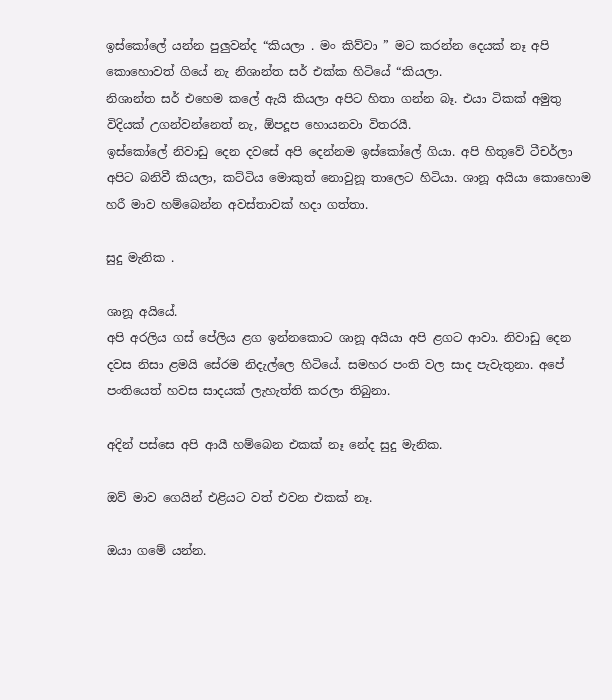ඉස්කෝලේ යන්න පුලුවන්ද “කියලා . මං කිව්වා ” මට කරන්න දෙයක් නෑ අපි කොහොවත් ගියේ නැ නිශාන්ත සර් එක්ක හිටියේ “කියලා.
නිශාන්ත සර් එහෙම කලේ ඇයි කියලා අපිට හිතා ගන්න බෑ. එයා ටිකක් අමුතු විදියක් උගන්වන්නෙත් නැ, ඕපදූප හොයනවා විතරයී.
ඉස්කෝලේ නිවාඩු දෙන දවසේ අපි දෙන්නම ඉස්කෝලේ ගියා. අපි හිතුවේ ටීචර්ලා අපිට බනිවී කියලා, කට්ටිය මොකුත් නොවුනූ තාලෙට හිටියා. ශානූ අයියා කොහොම හරී මාව හම්බෙන්න අවස්තාවක් හදා ගත්තා.

සුදු මැනික .

ශානූ අයියේ.
අපි අරලිය ගස් පේලිය ළග ඉන්නකොට ශානූ අයියා අපි ළගට ආවා. නිවාඩු දෙන දවස නිසා ළමයි සේරම නිදැල්ලෙ හිටියේ. සමහර පංති වල සාද පැවැතුනා. අපේ පංතියෙත් හවස සාදයක් ලැහැත්ති කරලා තිබුනා.

අදින් පස්සෙ අපි ආයී හම්බෙන එකක් නෑ නේද සුදු මැනික.

ඔව් මාව ගෙයින් එළියට වත් එවන එකක් නෑ.

ඔයා ගමේ යන්න.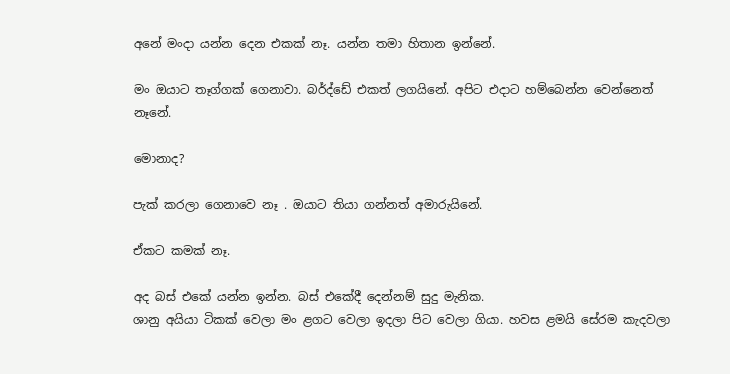අනේ මංදා යන්න දෙන එකක් නෑ. යන්න තමා හිතාන ඉන්නේ.

මං ඔයාට තෑග්ගක් ගෙනාවා. බර්ද්ඩේ එකත් ලගයිනේ. අපිට එදාට හම්බෙන්න වෙන්නෙත් නෑනේ.

මොනාද?

පැක් කරලා ගෙනාවෙ නෑ . ඔයාට තියා ගන්නත් අමාරුයිනේ.

ඒකට කමක් නෑ.

අද බස් එකේ යන්න ඉන්න. බස් එකේදී දෙන්නම් සුදු මැනික.
ශානු අයියා ටිකක් වෙලා මං ළගට වෙලා ඉදලා පිට වෙලා ගියා. හවස ළමයි සේරම කැදවලා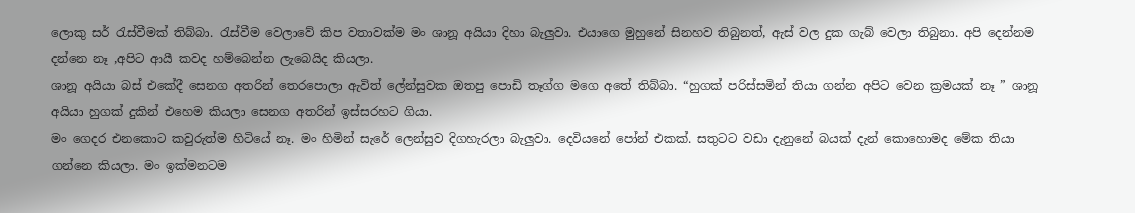ලොකු සර් රැස්වීමක් තිබ්බා. රැස්වීම වෙලාවේ කිප වතාවක්ම මං ශානූ අයියා දිහා බැලුවා. එයාගෙ මුහුනේ සිනහව තිබුනත්, ඇස් වල දුක ගැබ් වෙලා තිබුනා. අපි දෙන්නම දන්නෙ නෑ ,අපිට ආයී කවද හම්බෙන්න ලැබෙයිද කියලා.
ශානූ අයියා බස් එකේදී සෙනග අතරින් තෙරපොලා ඇවිත් ලේන්සුවක ඔතපු පොඩි තෑග්ග මගෙ අතේ තිබ්බා. “හුගක් පරිස්සමින් තියා ගන්න අපිට වෙන ක්‍රමයක් නෑ ” ශානූ අයියා හුගක් දුකින් එහෙම කියලා සෙනග අතරින් ඉස්සරහට ගියා.
මං ගෙදර එනකොට කවුරුත්ම හිටියේ නෑ. මං හිමින් සැරේ ලෙන්සුව දිගහැරලා බැලුවා. දෙවියනේ පෝන් එකක්. සතුටට වඩා දැනුනේ බයක් දැන් කොහොමද මේක තියා ගන්නෙ කියලා. මං ඉක්මනටම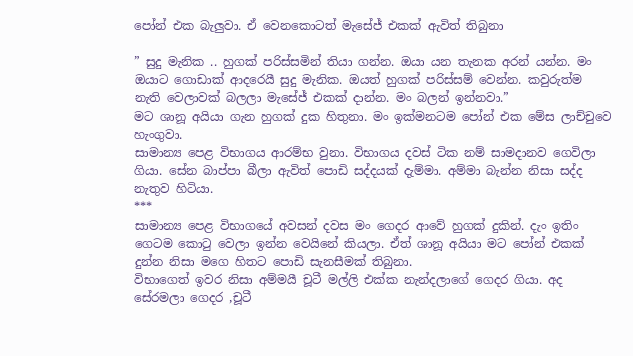පෝන් එක බැලුවා. ඒ වෙනකොටත් මැසේජ් එකක් ඇවිත් තිබුනා

” සුදු මැනික .. හුගක් පරිස්සමින් තියා ගන්න. ඔයා යන තැනක අරන් යන්න. මං ඔයාට ගොඩාක් ආදරෙයී සුදු මැනික. ඔයත් හුගක් පරිස්සම් වෙන්න. කවුරුත්ම නැති වෙලාවක් බලලා මැසේජ් එකක් දාන්න. මං බලන් ඉන්නවා.”
මට ශානූ අයියා ගැන හුගක් දුක හිතුනා. මං ඉක්මනටම පෝන් එක මේස ලාච්චුවෙ හැංගුවා.
සාමාන්‍ය පෙළ විභාගය ආරම්භ වුනා. විභාගය දවස් ටික නම් සාමදානව ගෙවිලා ගියා. සේන බාප්පා බීලා ඇවිත් පොඩි සද්දයක් දැම්මා. අම්මා බැන්න නිසා සද්ද නැතුව හිටියා.
***
සාමාන්‍ය පෙළ විභාගයේ අවසන් දවස මං ගෙදර ආවේ හුගක් දුකින්. දැං ඉතිං ගෙටම කොටු වෙලා ඉන්න වෙයිනේ කියලා. ඒත් ශානූ අයියා මට පෝන් එකක් දුන්න නිසා මගෙ හිතට පොඩි සැනසීමක් තිබුනා.
විභාගෙත් ඉවර නිසා අම්මයී චූටී මල්ලි එක්ක නැන්දලාගේ ගෙදර ගියා. අද සේරමලා ගෙදර ,චූටී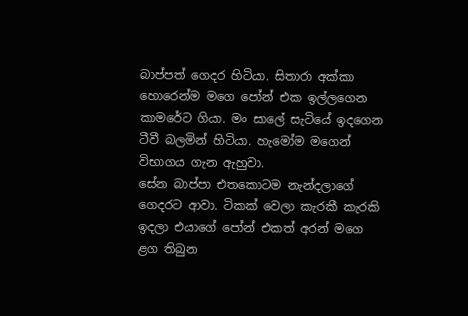බාප්පත් ගෙදර හිටියා. සිතාරා අක්කා හොරෙන්ම මගෙ පෝන් එක ඉල්ලගෙන කාමරේට ගියා. මං සාලේ සැටියේ ඉදගෙන ටීවී බලමින් හිටියා. හැමෝම මගෙන් විභාගය ගැන ඇහුවා.
සේන බාප්පා එතකොටම නැන්දලාගේ ගෙදරට ආවා. ටිකක් වෙලා කැරකී කැරකි ඉදලා එයාගේ පෝන් එකත් අරන් මගෙ ළග තිබුන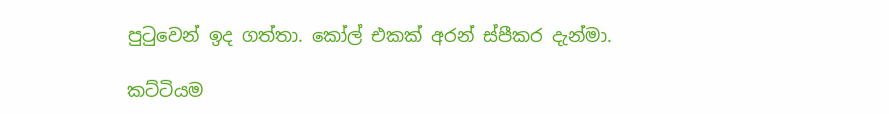පුටුවෙන් ඉද ගත්තා. කෝල් එකක් අරන් ස්පීකර දැන්මා.

කට්ටියම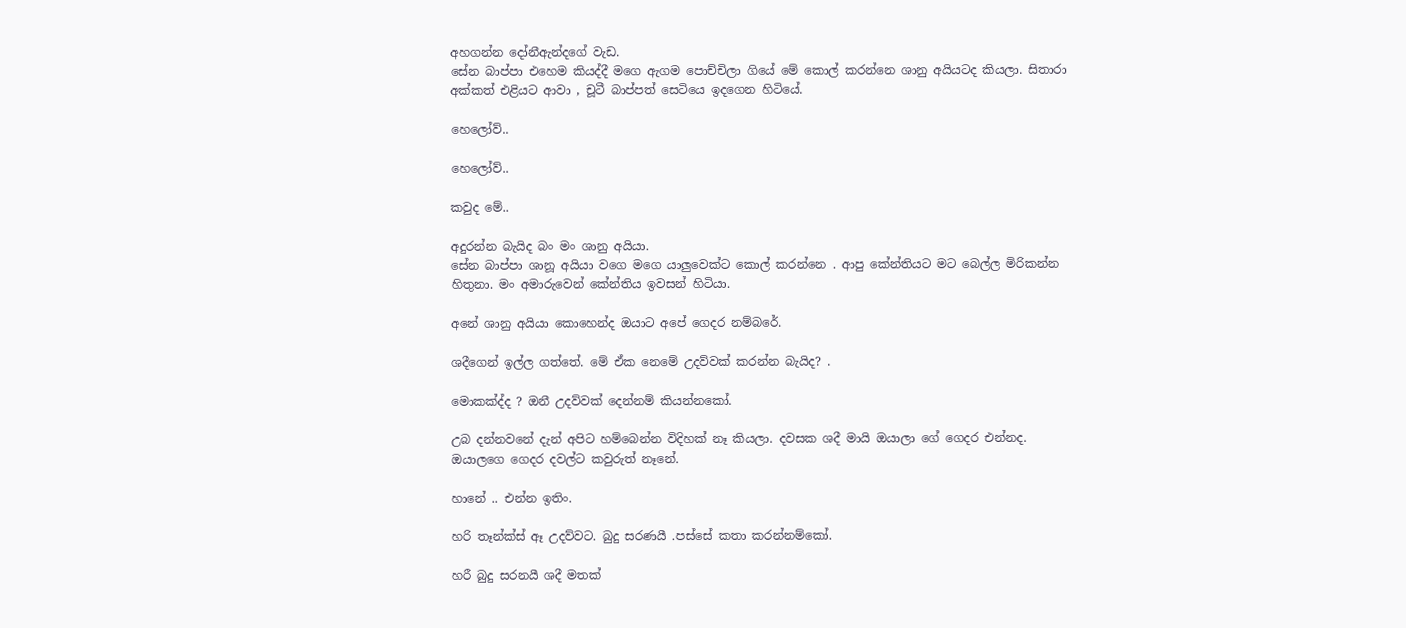අහගන්න දෝනීඇන්දගේ වැඩ.
සේන බාප්පා එහෙම කියද්දී මගෙ ඇගම පොච්චිලා ගියේ මේ කොල් කරන්නෙ ශානු අයියටද කියලා. සිතාරා අක්කත් එළියට ආවා , චූටී බාප්පත් සෙටියෙ ඉදගෙන හිටියේ.

හෙලෝව්..

හෙලෝව්..

කවුද මේ..

අදුරන්න බැයිද බං මං ශානු අයියා.
සේන බාප්පා ශානූ අයියා වගෙ මගෙ යාලුවෙක්ට කොල් කරන්නෙ . ආපු කේන්තියට මට බෙල්ල මිරිකන්න හිතුනා. මං අමාරුවෙන් කේන්තිය ඉවසන් හිටියා.

අනේ ශානු අයියා කොහෙන්ද ඔයාට අපේ ගෙදර නම්බරේ.

ශදීගෙන් ඉල්ල ගත්තේ. මේ ඒක නෙමේ උදව්වක් කරන්න බැයිද? .

මොකක්ද්ද ? ඔනී උදව්වක් දෙන්නම් කියන්නකෝ.

උබ දන්නවනේ දැන් අපිට හම්බෙන්න විදිහක් නෑ කියලා. දවසක ශදී මායි ඔයාලා ගේ ගෙදර එන්නද. ඔයාලගෙ ගෙදර දවල්ට කවුරුත් නෑනේ.

හානේ .. එන්න ඉතිං.

හරි තෑන්ක්ස් ඈ උදව්වට. බුදු සරණයී .පස්සේ කතා කරන්නම්කෝ.

හරී බුදු සරනයී ශදී මතක්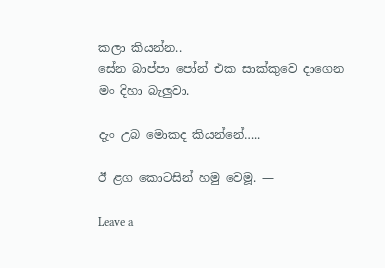කලා කියන්න..
සේන බාප්පා පෝන් එක සාක්කුවෙ දාගෙන මං දිහා බැලුවා.

දැං උබ මොකද කියන්නේ…..

ඊ ළග කොටසින් හමු වෙමූ. —

Leave a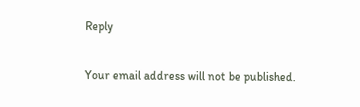Reply

Your email address will not be published.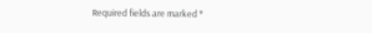Required fields are marked *